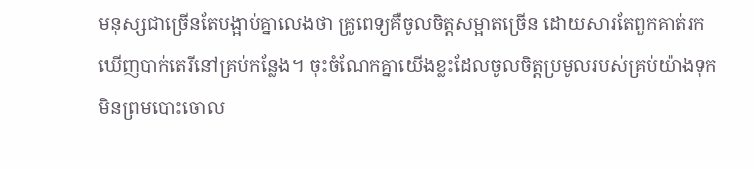មនុស្សជាច្រើនតែបង្អាប់គ្នាលេងថា គ្រូពេទ្យគឺចូលចិត្ដសម្អាតច្រើន ដោយសារតែពួកគាត់រកឃើញបាក់តេរីនៅគ្រប់កន្លែង។ ចុះចំណែកគ្នាយើងខ្លះដែលចូលចិត្តប្រមូលរបស់គ្រប់យ៉ាងទុក មិនព្រមបោះចោល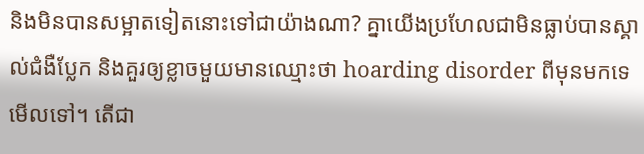និងមិនបានសម្អាតទៀតនោះទៅជាយ៉ាងណា? គ្នាយើងប្រហែលជាមិនធ្លាប់បានស្គាល់ជំងឺប្លែក និងគួរឲ្យខ្លាចមួយមានឈ្មោះថា hoarding disorder ពីមុនមកទេមើលទៅ។ តើជា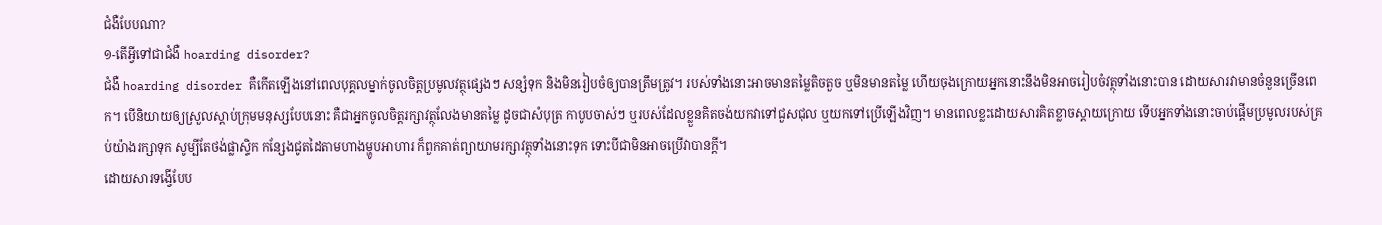ជំងឺបែបណា?
១-តើអ្វីទៅជាជំងឺ hoarding disorder?
ជំងឺ hoarding disorder គឺកើតឡើងនៅពេលបុគ្គលម្នាក់ចូលចិត្ដប្រមូលវត្ថុផ្សេងៗ សន្សំទុក និងមិនរៀបចំឲ្យបានត្រឹមត្រូវ។ របស់ទាំងនោះអាចមានតម្លៃតិចតួច ឬមិនមានតម្លៃ ហើយចុងក្រោយអ្នកនោះនឹងមិនអាចរៀបចំវត្ថុទាំងនោះបាន ដោយសារវាមានចំនួនច្រើនពេក។ បើនិយាយឲ្យស្រួលស្ដាប់ក្រុមមនុស្សបែបនោះ គឺជាអ្នកចូលចិត្ដរក្សាវត្ថុលែងមានតម្លៃ ដូចជាសំបុត្រ កាបូបចាស់ៗ ឬរបស់ដែលខ្លួនគិតចង់យកវាទៅជួសជុល ឬយកទៅប្រើឡើងវិញ។ មានពេលខ្លះដោយសារគិតខ្លាចស្ដាយក្រោយ ទើបអ្នកទាំងនោះចាប់ផ្ដើមប្រមូលរបស់គ្រប់យ៉ាងរក្សាទុក សូម្បីតែថង់ផ្លាស្ទិក កន្សែងជូតដៃតាមហាងម្ហូបអាហារ ក៏ពួកគាត់ព្យាយាមរក្សាវត្ថុទាំងនោះទុក ទោះបីជាមិនអាចប្រើវាបានក្ដី។
ដោយសារទង្វើបែប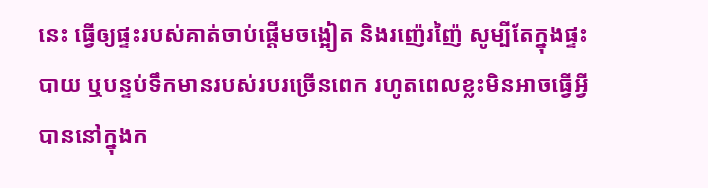នេះ ធ្វើឲ្យផ្ទះរបស់គាត់ចាប់ផ្ដើមចង្អៀត និងរញ៉េរញ៉ៃ សូម្បីតែក្នុងផ្ទះបាយ ឬបន្ទប់ទឹកមានរបស់របរច្រើនពេក រហូតពេលខ្លះមិនអាចធ្វើអ្វីបាននៅក្នុងក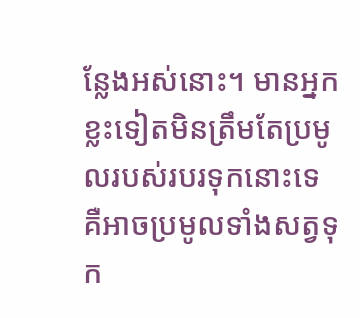ន្លែងអស់នោះ។ មានអ្នកខ្លះទៀតមិនត្រឹមតែប្រមូលរបស់របរទុកនោះទេ គឺអាចប្រមូលទាំងសត្វទុក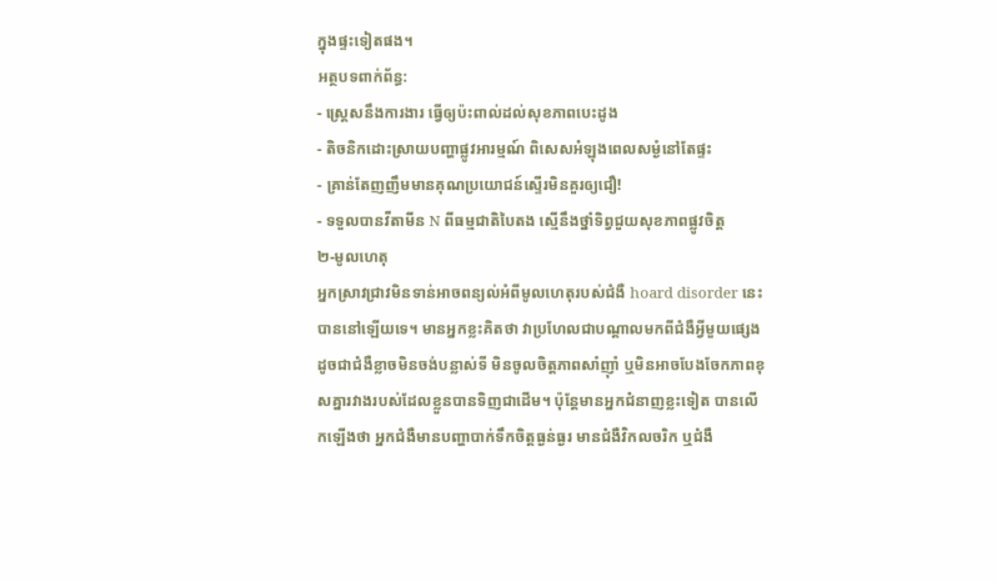ក្នុងផ្ទះទៀតផង។
អត្ថបទពាក់ព័ន្ធ:
- ស្ត្រេសនឹងការងារ ធ្វើឲ្យប៉ះពាល់ដល់សុខភាពបេះដូង
- តិចនិកដោះស្រាយបញ្ហាផ្លូវអារម្មណ៍ ពិសេសអំឡុងពេលសម្ងំនៅតែផ្ទះ
- គ្រាន់តែញញឹមមានគុណប្រយោជន៍ស្ទើរមិនគួរឲ្យជឿ!
- ទទួលបានវីតាមីន N ពីធម្មជាតិបៃតង ស្មើនឹងថ្នាំទិព្វជួយសុខភាពផ្លូវចិត្ត
២-មូលហេតុ
អ្នកស្រាវជ្រាវមិនទាន់អាចពន្យល់អំពីមូលហេតុរបស់ជំងឺ hoard disorder នេះបាននៅឡើយទេ។ មានអ្នកខ្លះគិតថា វាប្រហែលជាបណ្ដាលមកពីជំងឺអ្វីមួយផ្សេង ដូចជាជំងឺខ្លាចមិនចង់បន្លាស់ទី មិនចូលចិត្ដភាពសាំញ៉ាំ ឬមិនអាចបែងចែកភាពខុសគ្នារវាងរបស់ដែលខ្លួនបានទិញជាដើម។ ប៉ុន្តែមានអ្នកជំនាញខ្លះទៀត បានលើកឡើងថា អ្នកជំងឺមានបញ្ហាបាក់ទឹកចិត្ដធ្ងន់ធ្ងរ មានជំងឺវិកលចរិក ឬជំងឺ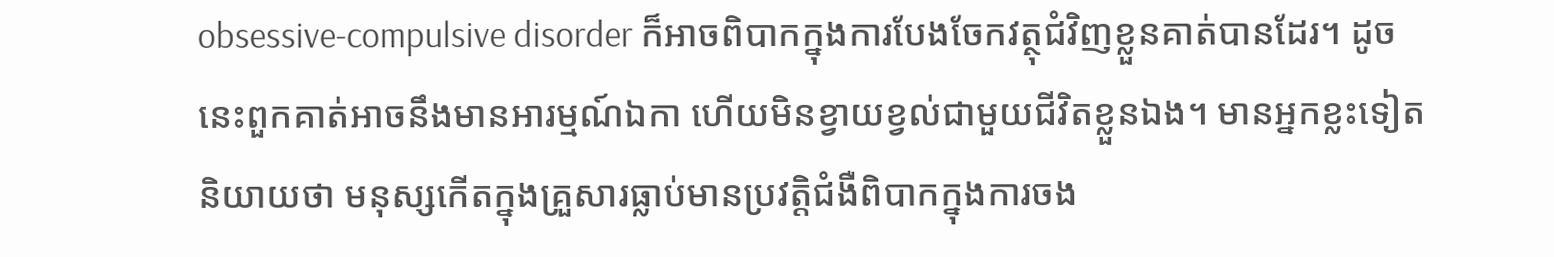obsessive-compulsive disorder ក៏អាចពិបាកក្នុងការបែងចែកវត្ថុជំវិញខ្លួនគាត់បានដែរ។ ដូចនេះពួកគាត់អាចនឹងមានអារម្មណ៍ឯកា ហើយមិនខ្វាយខ្វល់ជាមួយជីវិតខ្លួនឯង។ មានអ្នកខ្លះទៀតនិយាយថា មនុស្សកើតក្នុងគ្រួសារធ្លាប់មានប្រវត្ដិជំងឺពិបាកក្នុងការចង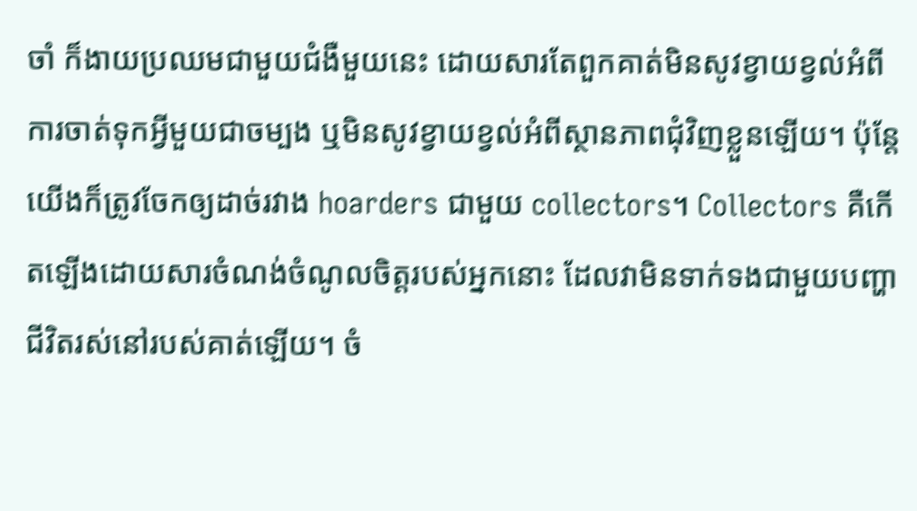ចាំ ក៏ងាយប្រឈមជាមួយជំងឺមួយនេះ ដោយសារតែពួកគាត់មិនសូវខ្វាយខ្វល់អំពីការចាត់ទុកអ្វីមួយជាចម្បង ឬមិនសូវខ្វាយខ្វល់អំពីស្ថានភាពជុំវិញខ្លួនឡើយ។ ប៉ុន្តែយើងក៏ត្រូវចែកឲ្យដាច់រវាង hoarders ជាមួយ collectors។ Collectors គឺកើតឡើងដោយសារចំណង់ចំណូលចិត្ដរបស់អ្នកនោះ ដែលវាមិនទាក់ទងជាមួយបញ្ហាជីវិតរស់នៅរបស់គាត់ឡើយ។ ចំ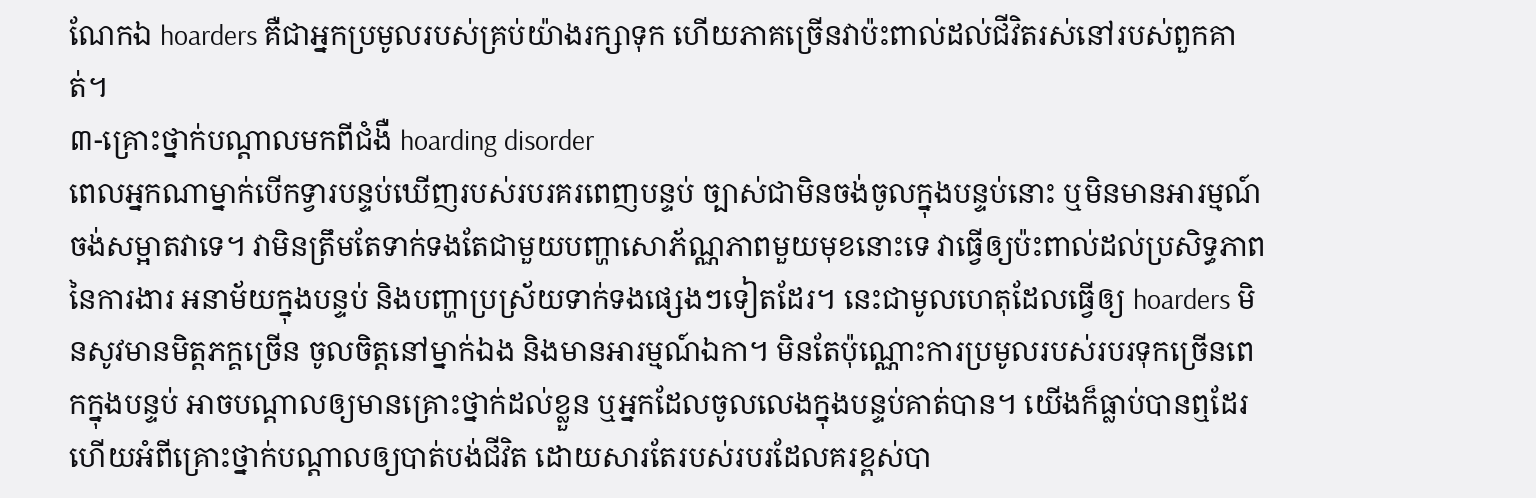ណែកឯ hoarders គឺជាអ្នកប្រមូលរបស់គ្រប់យ៉ាងរក្សាទុក ហើយភាគច្រើនវាប៉ះពាល់ដល់ជីវិតរស់នៅរបស់ពួកគាត់។
៣-គ្រោះថ្នាក់បណ្ដាលមកពីជំងឺ hoarding disorder
ពេលអ្នកណាម្នាក់បើកទ្វារបន្ទប់ឃើញរបស់របរគរពេញបន្ទប់ ច្បាស់ជាមិនចង់ចូលក្នុងបន្ទប់នោះ ឬមិនមានអារម្មណ៍ចង់សម្អាតវាទេ។ វាមិនត្រឹមតែទាក់ទងតែជាមួយបញ្ហាសោភ័ណ្ណភាពមួយមុខនោះទេ វាធ្វើឲ្យប៉ះពាល់ដល់ប្រសិទ្ធភាពនៃការងារ អនាម័យក្នុងបន្ទប់ និងបញ្ហាប្រស្រ័យទាក់ទងផ្សេងៗទៀតដែរ។ នេះជាមូលហេតុដែលធ្វើឲ្យ hoarders មិនសូវមានមិត្ដភក្គច្រើន ចូលចិត្ដនៅម្នាក់ឯង និងមានអារម្មណ៍ឯកា។ មិនតែប៉ុណ្ណោះការប្រមូលរបស់របរទុកច្រើនពេកក្នុងបន្ទប់ អាចបណ្ដាលឲ្យមានគ្រោះថ្នាក់ដល់ខ្លួន ឬអ្នកដែលចូលលេងក្នុងបន្ទប់គាត់បាន។ យើងក៏ធ្លាប់បានឮដែរហើយអំពីគ្រោះថ្នាក់បណ្ដាលឲ្យបាត់បង់ជីវិត ដោយសារតែរបស់របរដែលគរខ្ពស់បា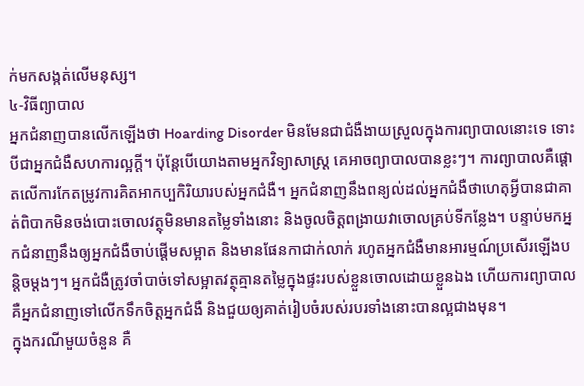ក់មកសង្កត់លើមនុស្ស។
៤-វិធីព្យាបាល
អ្នកជំនាញបានលើកឡើងថា Hoarding Disorder មិនមែនជាជំងឺងាយស្រួលក្នុងការព្យាបាលនោះទេ ទោះបីជាអ្នកជំងឺសហការល្អក្ដី។ ប៉ុន្តែបើយោងតាមអ្នកវិទ្យាសាស្រ្ត គេអាចព្យាបាលបានខ្លះៗ។ ការព្យាបាលគឺផ្ដោតលើការកែតម្រូវការគិតអាកប្បកិរិយារបស់អ្នកជំងឺ។ អ្នកជំនាញនឹងពន្យល់ដល់អ្នកជំងឺថាហេតុអ្វីបានជាគាត់ពិបាកមិនចង់បោះចោលវត្ថុមិនមានតម្លៃទាំងនោះ និងចូលចិត្ដពង្រាយវាចោលគ្រប់ទីកន្លែង។ បន្ទាប់មកអ្នកជំនាញនឹងឲ្យអ្នកជំងឺចាប់ផ្ដើមសម្អាត និងមានផែនកាជាក់លាក់ រហូតអ្នកជំងឺមានអារម្មណ៍ប្រសើរឡើងបន្តិចម្ដងៗ។ អ្នកជំងឺត្រូវចាំបាច់ទៅសម្អាតវត្ថុគ្មានតម្លៃក្នុងផ្ទះរបស់ខ្លួនចោលដោយខ្លួនឯង ហើយការព្យាបាលគឺអ្នកជំនាញទៅលើកទឹកចិត្ដអ្នកជំងឺ និងជួយឲ្យគាត់រៀបចំរបស់របរទាំងនោះបានល្អជាងមុន។
ក្នុងករណីមួយចំនួន គឺ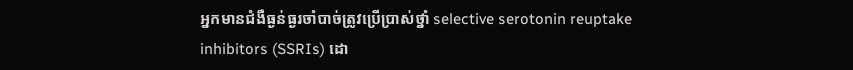អ្នកមានជំងឺធ្ងន់ធ្ងរចាំបាច់ត្រូវប្រើប្រាស់ថ្នាំ selective serotonin reuptake inhibitors (SSRIs) ដោ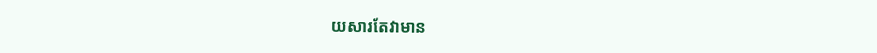យសារតែវាមាន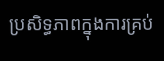ប្រសិទ្ធភាពក្នុងការគ្រប់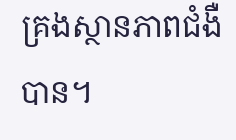គ្រងស្ថានភាពជំងឺបាន។